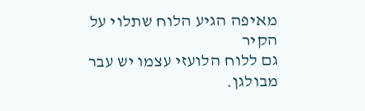מאיפה הגיע הלוח שתלוי על הקיר
גם ללוח הלועזי עצמו יש עבר מבולגן.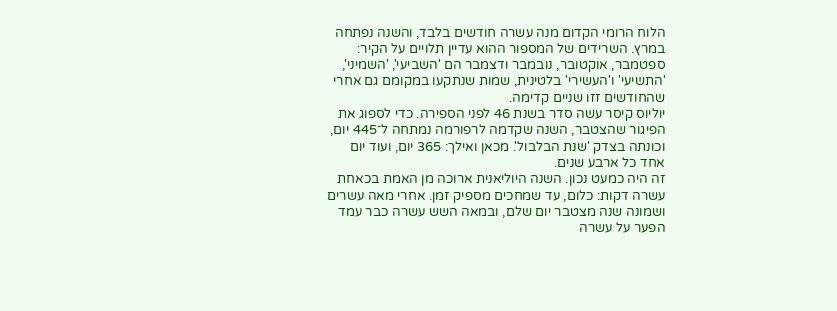הלוח הרומי הקדום מנה עשרה חודשים בלבד, והשנה נפתחה במרץ. השרידים של המספור ההוא עדיין תלויים על הקיר: ספטמבר, אוקטובר, נובמבר ודצמבר הם 'השביעי', 'השמיני', 'התשיעי' ו'העשירי' בלטינית, שמות שנתקעו במקומם גם אחרי שהחודשים זזו שניים קדימה.
יוליוס קיסר עשה סדר בשנת 46 לפני הספירה. כדי לספוג את הפיגור שהצטבר, השנה שקדמה לרפורמה נמתחה ל־445 יום, וכונתה בצדק 'שנת הבלבול'. מכאן ואילך: 365 יום, ועוד יום אחד כל ארבע שנים.
זה היה כמעט נכון. השנה היוליאנית ארוכה מן האמת בכאחת עשרה דקות: כלום, עד שמחכים מספיק זמן. אחרי מאה עשרים ושמונה שנה מצטבר יום שלם, ובמאה השש עשרה כבר עמד הפער על עשרה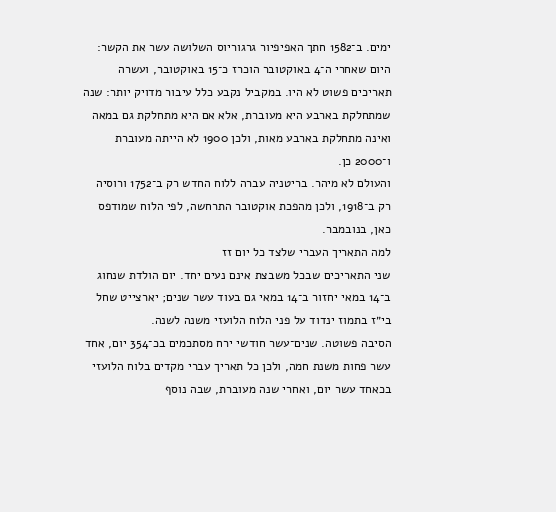ימים. ב־1582 חתך האפיפיור גרגוריוס השלושה עשר את הקשר: היום שאחרי ה־4 באוקטובר הוכרז כ־15 באוקטובר, ועשרה תאריכים פשוט לא היו. במקביל נקבע כלל עיבור מדויק יותר: שנה שמתחלקת בארבע היא מעוברת, אלא אם היא מתחלקת גם במאה ואינה מתחלקת בארבע מאות, ולכן 1900 לא הייתה מעוברת ו־2000 כן.
והעולם לא מיהר. בריטניה עברה ללוח החדש רק ב־1752 ורוסיה רק ב־1918, ולכן מהפכת אוקטובר התרחשה, לפי הלוח שמודפס כאן, בנובמבר.
למה התאריך העברי שלצד כל יום זז
שני התאריכים שבכל משבצת אינם נעים יחד. יום הולדת שנחוג ב־14 במאי יחזור ב־14 במאי גם בעוד עשר שנים; יארצייט שחל בי״ז בתמוז ינדוד על פני הלוח הלועזי משנה לשנה.
הסיבה פשוטה. שנים־עשר חודשי ירח מסתכמים בכ־354 יום, אחד עשר פחות משנת חמה, ולכן כל תאריך עברי מקדים בלוח הלועזי בכאחד עשר יום, ואחרי שנה מעוברת, שבה נוסף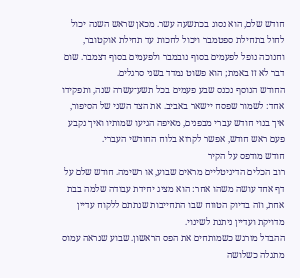חודש שלם, הוא נסוג בכתשעה עשר. מכאן שראש השנה יכול לחול בתחילת ספטמבר ויכול לחכות עד תחילת אוקטובר, וחנוכה נופל לפעמים בסוף נובמבר ולפעמים בסוף דצמבר. שום דבר לא זז באמת; הוא פשוט נמדד בשני סרגלים.
החודש הנוסף נכנס שבע פעמים בכל תשע־עשרה שנה, ותפקידו אחד: לשמור שפסח יישאר באביב. את הצד השני של הסיפור, איך בנוי חודש עברי מבפנים, מאיפה הגיעו שמותיו ואיך נקבע פעם ראש חודש, אפשר לקרוא בלוח החודשי העברי.
חודש מודפס על הקיר
רוב הכלים הדיגיטליים מראים שבוע, או רשימה. חודש שלם על דף אחד עושה משהו אחר: הוא מציג יחידת עבודה שלמה בבת אחת, וזה בדיוק הטווח שבו התחייבות שנתתם ללקוח עדיין מדויקת ועדיין ניתנת לשינוי.
ההבדל מורגש כשמותחים את הפס הראשון. שבוע שנראה עמוס מתגלה כשלושה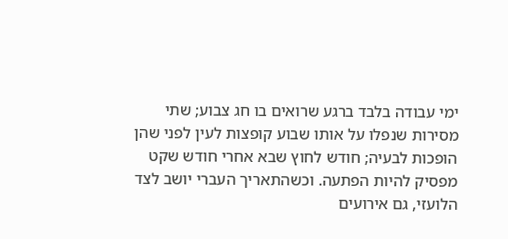ימי עבודה בלבד ברגע שרואים בו חג צבוע; שתי מסירות שנפלו על אותו שבוע קופצות לעין לפני שהן הופכות לבעיה; חודש לחוץ שבא אחרי חודש שקט מפסיק להיות הפתעה. וכשהתאריך העברי יושב לצד הלועזי, גם אירועים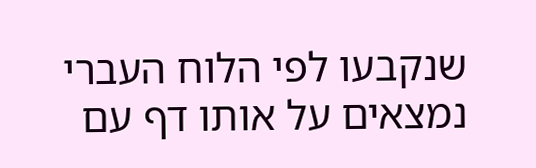שנקבעו לפי הלוח העברי נמצאים על אותו דף עם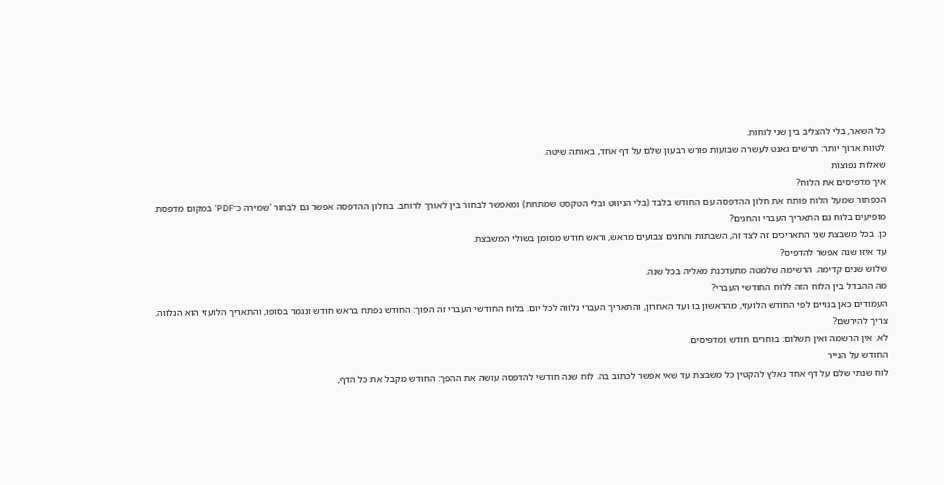כל השאר, בלי להצליב בין שני לוחות.
לטווח ארוך יותר: תרשים גאנט לעשרה שבועות פורש רבעון שלם על דף אחד, באותה שיטה.
שאלות נפוצות
איך מדפיסים את הלוח?
הכפתור שמעל הלוח פותח את חלון ההדפסה עם החודש בלבד (בלי הניווט ובלי הטקסט שמתחת) ומאפשר לבחור בין לאורך לרוחב. בחלון ההדפסה אפשר גם לבחור 'שמירה כ־PDF' במקום מדפסת.
מופיעים בלוח גם התאריך העברי והחגים?
כן. בכל משבצת שני התאריכים זה לצד זה, השבתות והחגים צבועים מראש, וראש חודש מסומן בשולי המשבצת.
עד איזו שנה אפשר להדפיס?
שלוש שנים קדימה. הרשימה שלמטה מתעדכנת מאליה בכל שנה.
מה ההבדל בין הלוח הזה ללוח החודשי העברי?
העמודים כאן בנויים לפי החודש הלועזי, מהראשון בו ועד האחרון, והתאריך העברי נלווה לכל יום. בלוח החודשי העברי זה הפוך: החודש נפתח בראש חודש ונגמר בסופו, והתאריך הלועזי הוא הנלווה.
צריך להירשם?
לא. אין הרשמה ואין תשלום: בוחרים חודש ומדפיסים.
החודש על הנייר
לוח שנתי שלם על דף אחד נאלץ להקטין כל משבצת עד שאי אפשר לכתוב בה. לוח שנה חודשי להדפסה עושה את ההפך: החודש מקבל את כל הדף,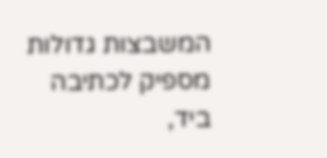המשבצות גדולות מספיק לכתיבה ביד,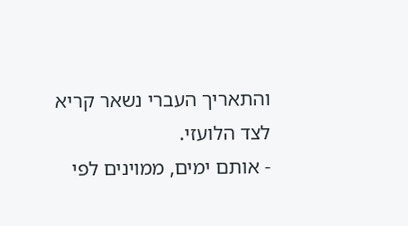והתאריך העברי נשאר קריא לצד הלועזי.
- אותם ימים, ממוינים לפי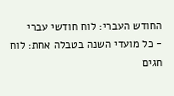החודש העברי: לוח חודשי עברי
- כל מועדי השנה בטבלה אחת: לוח חגים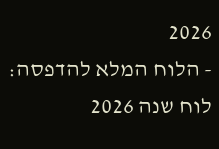2026
- הלוח המלא להדפסה: לוח שנה 2026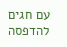עם חגים להדפסה